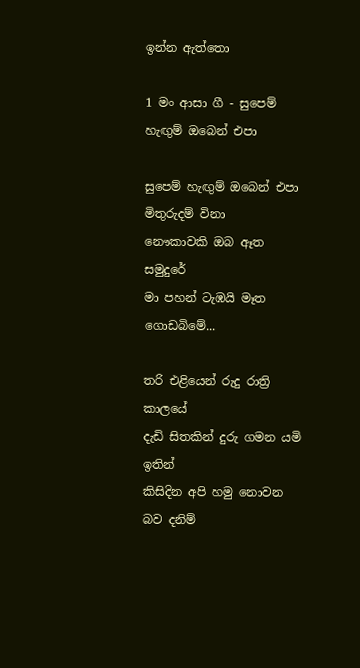ඉන්න ඇත්තො

1 මං ආසා ගී - සුපෙම් හැඟුම් ඔබෙන් එපා

සුපෙම් හැඟුම් ඔබෙන් එපා
මිතුරුදම් විනා
නෞකාවකි ඔබ ඈත සමුදුරේ
මා පහන් ටැඹයි මෑත ගොඩබිමේ...

තරි එළියෙන් රුදු රාත්‍රි කාලයේ
දැඩි සිතකින් දුරු ගමන යමි ඉතින්
කිසිදින අපි හමු නොවන බව දනිම්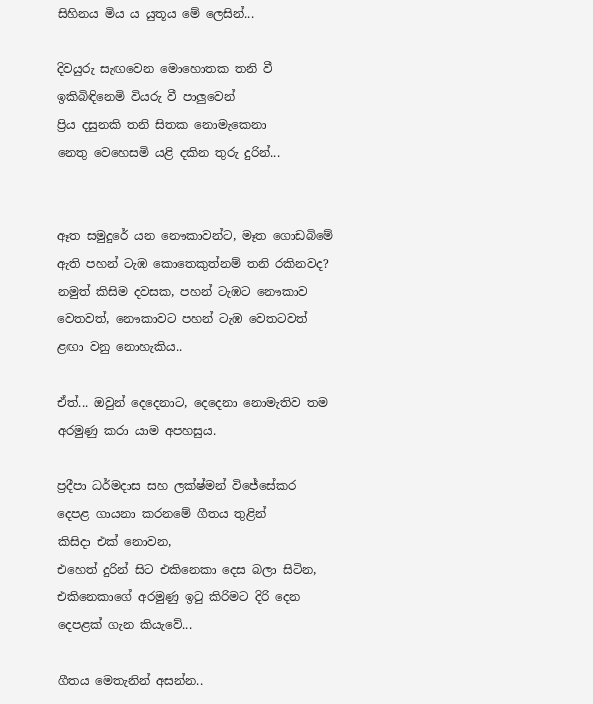සිහිනය මිය ය යුතූය මේ ලෙසින්...

දිවයුරු සැඟවෙන මොහොතක තනි වී
ඉකිබිඳිනෙමි වියරු වී පාලුවෙන්
ප්‍රිය දසුනකි තනි සිතක නොමැකෙනා
නෙතු වෙහෙසමි යළි දකින තුරු දුරින්...


ඈත සමුදුරේ යන නෞකාවන්ට, මෑත ගොඩබිමේ ඇති පහන් ටැඹ කොතෙකුත්නම් තනි රකිනවද?
නමුත් කිසිම දවසක, පහන් ටැඹට නෞකාව වෙතවත්, නෞකාවට පහන් ටැඹ වෙතටවත් ළඟා වනු නොහැකිය..

ඒත්... ඔවුන් දෙදෙනාට, දෙදෙනා නොමැතිව තම අරමුණු කරා යාම අපහසුය.

ප්‍රදීපා ධර්මදාස සහ ලක්ෂ්මන් විජේසේකර දෙපළ ගායනා කරනමේ ගීතය තුළින්
කිසිදා එක් නොවන,
එහෙත් දුරින් සිට එකිනෙකා දෙස බලා සිටින,
එකිනෙකාගේ අරමුණු ඉටු කිරිමට දිරි දෙන දෙපළක් ගැන කියැවේ...

ගීතය මෙතැනින් අසන්න..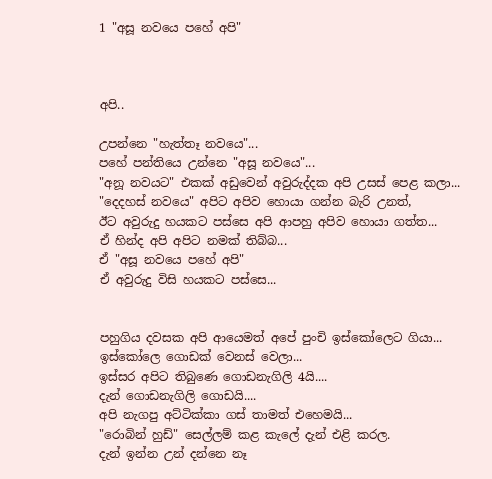1 "අසූ නවයෙ පහේ අපි"



අපි..

උපන්නෙ "හැත්තෑ නවයෙ"...
පහේ පන්තියෙ උන්නෙ "අසූ නවයෙ"...
"අනූ නවයට" එකක් අඩුවෙන් අවුරුද්දක අපි උසස් පෙළ කලා...
"දෙදහස් නවයෙ" අපිට අපිව හොයා ගන්න බැරි උනත්,
ඊට අවුරුදු හයකට පස්සෙ අපි ආපහු අපිව හොයා ගත්ත...
ඒ හින්ද අපි අපිට නමක් තිබ්බ...
ඒ "අසූ නවයෙ පහේ අපි"
ඒ අවුරුදු විසි හයකට පස්සෙ...


පහුගිය දවසක අපි ආයෙමත් අපේ පුංචි ඉස්කෝලෙට ගියා...
ඉස්කෝලෙ ගොඩක් වෙනස් වෙලා...
ඉස්සර අපිට තිබුණෙ ගොඩනැගිලි 4යි....
දැන් ගොඩනැගිලි ගොඩයි....
අපි නැගපු අට්ටික්කා ගස් තාමත් එහෙමයි...
"රොබින් හුඩ්" සෙල්ලම් කළ කැලේ දැන් එළි කරල.
දැන් ඉන්න උන් දන්නෙ නෑ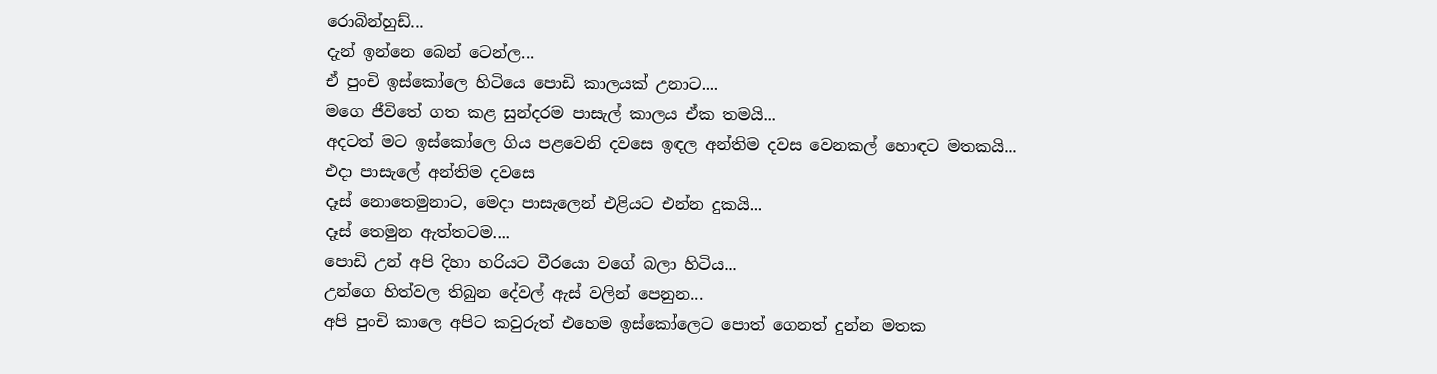රොබින්හුඩ්...
දැන් ඉන්නෙ බෙන් ටෙන්ල...
ඒ පුංචි ඉස්කෝලෙ හිටියෙ පොඩි කාලයක් උනාට....
මගෙ ජීවිතේ ගත කළ සුන්දරම පාසැල් කාලය ඒක තමයි...
අදටත් මට ඉස්කෝලෙ ගිය පළවෙනි දවසෙ ඉඳල අන්තිම දවස වෙනකල් හොඳට මතකයි...
එදා පාසැලේ අන්තිම දවසෙ
දෑස් නොතෙමුනාට, මෙදා පාසැලෙන් එළියට එන්න දුකයි...
දෑස් තෙමුන ඇත්තටම....
පොඩි උන් අපි දිහා හරියට වීරයො වගේ බලා හිටිය...
උන්ගෙ හිත්වල තිබුන දේවල් ඇස් වලින් පෙනුන...
අපි පුංචි කාලෙ අපිට කවුරුත් එහෙම ඉස්කෝලෙට පොත් ගෙනත් දුන්න මතක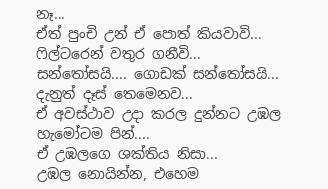නෑ...
ඒත් පුංචි උන් ඒ පොත් කියවාවි...
ෆිල්ටරෙන් වතුර ගනීවි...
සන්තෝසයි.... ගොඩක් සන්තෝසයි...
දැනුත් දෑස් තෙමෙනව...
ඒ අවස්ථාව උදා කරල දුන්නට උඹල හැමෝටම පින්....
ඒ උඹලගෙ ශක්තිය නිසා...
උඹල නොයින්න, එහෙම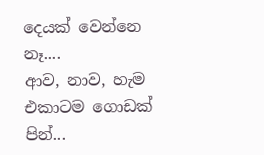දෙයක් වෙන්නෙ නෑ....
ආව, නාව, හැම එකාටම ගොඩක් පින්...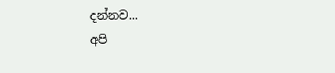දන්නව...
අපි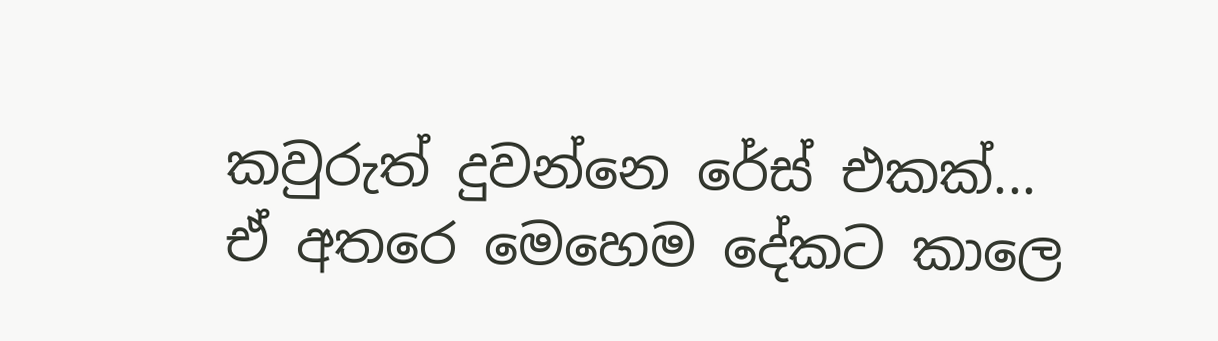කවුරුත් දුවන්නෙ රේස් එකක්...
ඒ අතරෙ මෙහෙම දේකට කාලෙ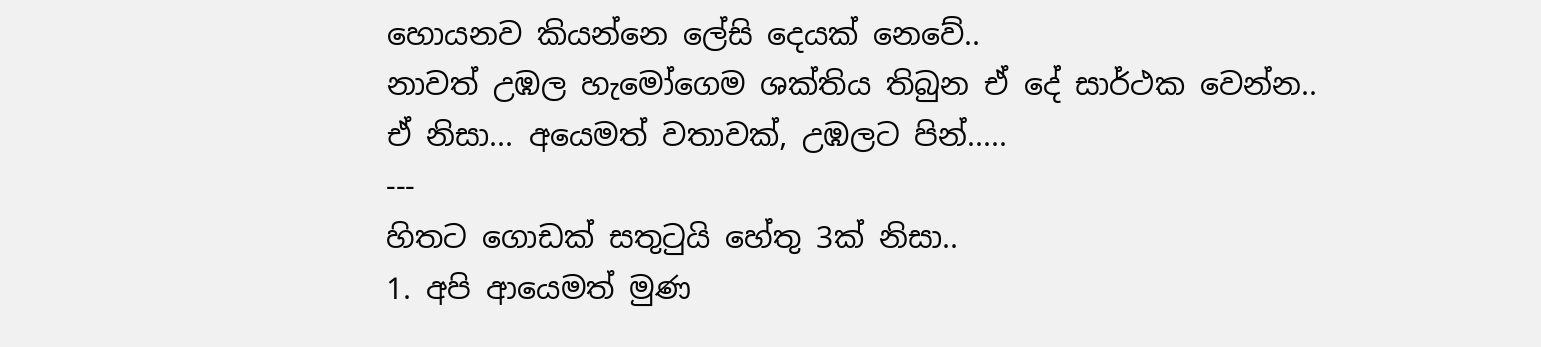හොයනව කියන්නෙ ලේසි දෙයක් නෙවේ..
නාවත් උඹල හැමෝගෙම ශක්තිය තිබුන ඒ දේ සාර්ථක වෙන්න..
ඒ නිසා... අයෙමත් වතාවක්, උඹලට පින්.....
---
හිතට ගොඩක් සතුටුයි හේතු 3ක් නිසා..
1. අපි ආයෙමත් මුණ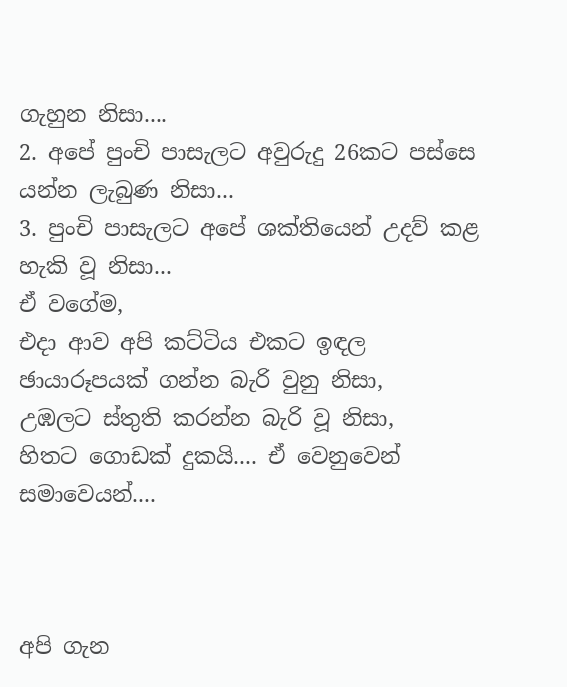ගැහුන නිසා....
2. අපේ පුංචි පාසැලට අවුරුදු 26කට පස්සෙ යන්න ලැබුණ නිසා...
3. පුංචි පාසැලට අපේ ශක්තියෙන් උදව් කළ හැකි වූ නිසා...
ඒ වගේම,
එදා ආව අපි කට්ටිය එකට ඉඳල ඡායාරූපයක් ගන්න බැරි වුනු නිසා,
උඹලට ස්තුති කරන්න බැරි වූ නිසා,
හිතට ගොඩක් දුකයි.... ඒ වෙනුවෙන් සමාවෙයන්....



අපි ගැන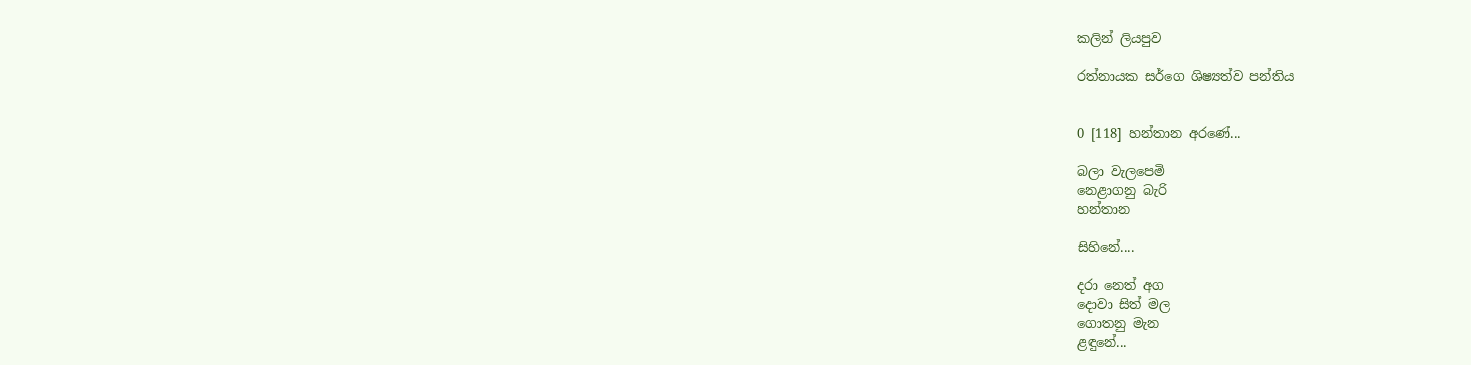කලින් ලියපුව

රත්නායක ස‍ර්ගෙ ශිෂ්‍යත්ව පන්තිය


0 [118] හන්තාන අරණේ...

බලා වැලපෙමි
නෙළාගනු බැරි
හන්තාන

සිහිනේ....

දරා නෙත් අග
දොවා සිත් මල
ගොතනු මැන
ළඳුනේ...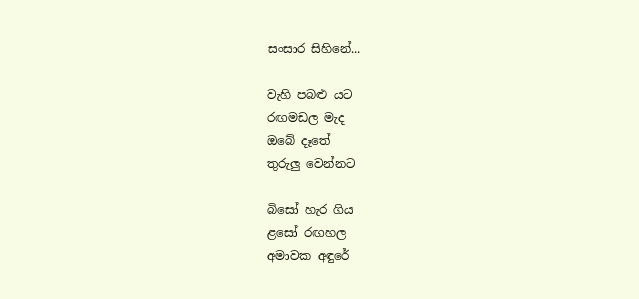සංසාර සිහිනේ...

වැහි පබළු යට
රඟමඩල මැද
ඔබේ දෑතේ
තුරුලු වෙන්නට

බිසෝ හැර ගිය
ළසෝ රඟහල
අමාවක අඳුරේ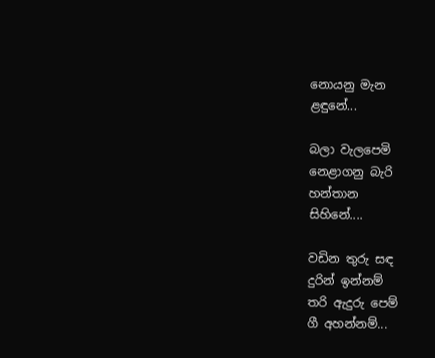නොයනු මැන
ළඳුනේ...

බලා වැලපෙමි
නෙළාගනු බැරි
හන්තාන
සිහිනේ....

වඩින තුරු සඳ
දුරින් ඉන්නම්
තරි ඇදුරු පෙම්
ගී අහන්නම්...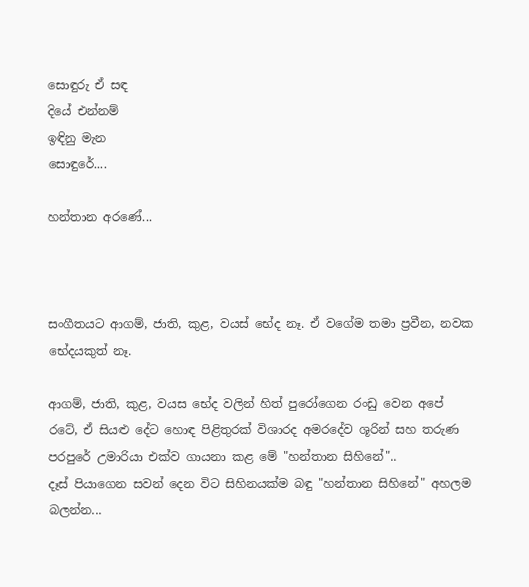සොඳුරු ඒ සඳ
දියේ එන්නම්
ඉඳිනු මැන
සොඳුරේ....

හන්තාන අරණේ...



සංගීතයට ආගම්, ජාති, කුළ, වයස් භේද නෑ. ඒ වගේම තමා ප්‍රවීන, නවක භේදයකුත් නෑ.

ආගම්, ජාති, කුළ, වයස භේද වලින් හිත් පුරෝගෙන රංඩු වෙන අපේ රටේ, ඒ සියළු දේට හොඳ පිළිතුරක් විශාරද අමරදේව ශූරින් සහ තරුණ පරපුරේ උමාරියා එක්ව ගායනා කළ මේ "හන්තාන සිහිනේ"..
දෑස් පියාගෙන සවන් දෙන විට සිහිනයක්ම බඳු "හන්තාන සිහිනේ" අහලම බලන්න...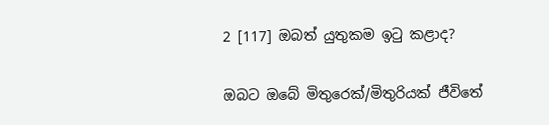2 [117] ඔබත් යුතුකම ඉටු කළාද?

ඔබට ඔබේ මිතුරෙක්/මිතුරියක් ජීවිතේ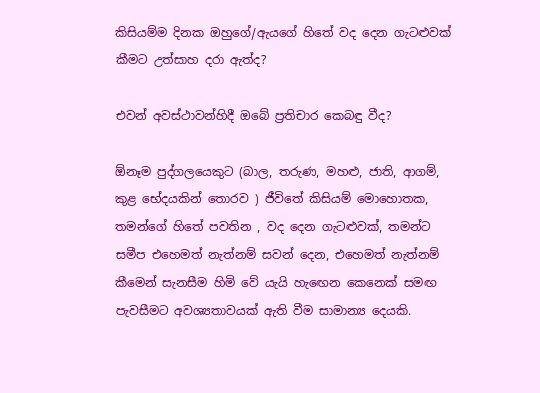කිසියම්ම දිනක ඔහුගේ/ඇයගේ හිතේ වද දෙන ගැටළුවක් කීමට උත්සාහ දරා ඇත්ද?

එවන් අවස්ථාවන්හිදී ඔබේ ප්‍රතිචාර කෙබඳු වීද?

ඕනෑම පුද්ගලයෙකුට (බාල, තරුණ, මහළු, ජාති, ආගම්, කුළ භේදයකින් තොරව ) ජීවිතේ කිසියම් මොහොතක, තමන්ගේ හිතේ පවතින , වද දෙන ගැටළුවක්, තමන්ට සමීප එහෙමත් නැත්නම් සවන් දෙන, එහෙමත් නැත්නම් කීමෙන් සැනසීම හිමි වේ යැයි හැඟෙන කෙනෙක් සමඟ පැවසීමට අවශ්‍යතාවයක් ඇති වීම සාමාන්‍ය දෙයකි.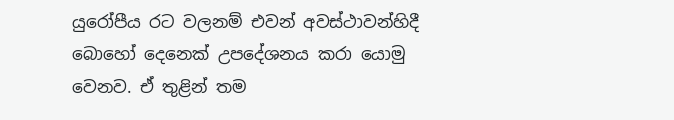යුරෝපීය රට වලනම් එවන් අවස්ථාවන්හිදී බොහෝ දෙනෙක් උපදේශනය කරා යොමු වෙනව. ඒ තුළින් තම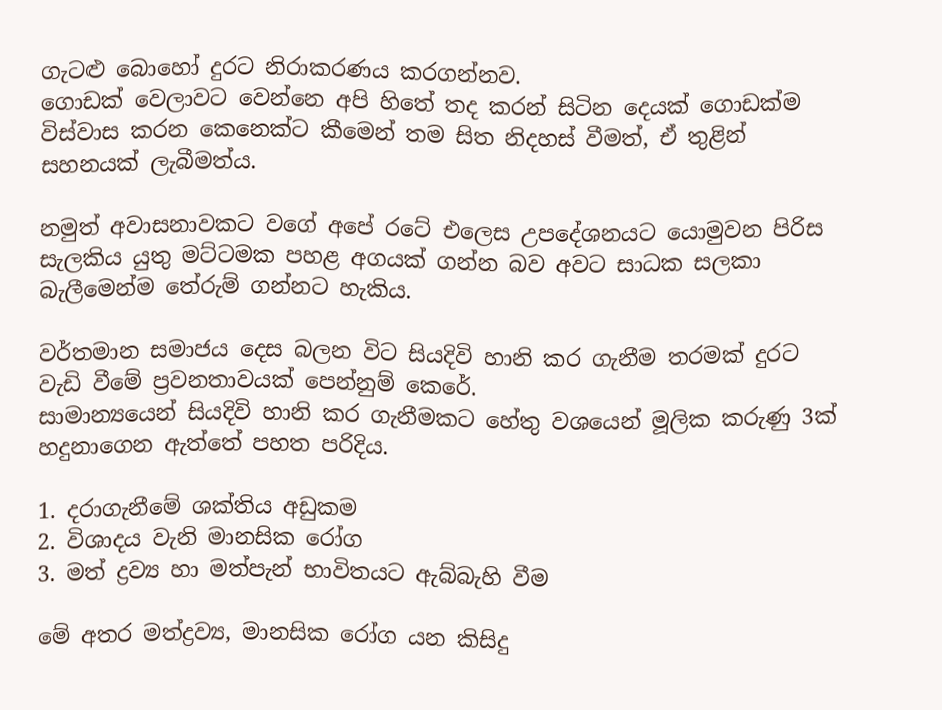ගැටළු බොහෝ දුරට නිරාකරණය කරගන්නව.
ගොඩක් වෙලාවට වෙන්නෙ අපි හිතේ තද කරන් සිටින දෙයක් ගොඩක්ම විස්වාස කරන කෙනෙක්ට කීමෙන් තම සිත නිදහස් වීමත්, ඒ තුළින් සහනයක් ලැබීමත්ය.

නමුත් අවාසනාවකට වගේ අපේ රටේ එලෙස උපදේශනයට යොමුවන පිරිස සැලකිය යුතු මට්ටමක පහළ අගයක් ගන්න බව අවට සාධක සලකා බැලීමෙන්ම තේරුම් ගන්නට හැකිය.

වර්තමාන සමාජය දෙස බලන විට සියදිවි හානි කර ගැනීම තරමක් දුරට වැඩි වීමේ ප්‍රවනතාවයක් පෙන්නුම් කෙරේ.
සාමාන්‍යයෙන් සියදිවි හානි කර ගැනීමකට හේතු වශයෙන් මූලික කරුණු 3ක් හදුනාගෙන ඇත්තේ පහත පරිදිය.

1. දරාගැනීමේ ශක්තිය අඩුකම
2. විශාදය වැනි මානසික රෝග
3. මත් ද්‍රව්‍ය හා මත්පැන් භාවිතයට ඇබ්බැහි වීම

මේ අතර මත්ද්‍රව්‍ය, මානසික රෝග යන කිසිදු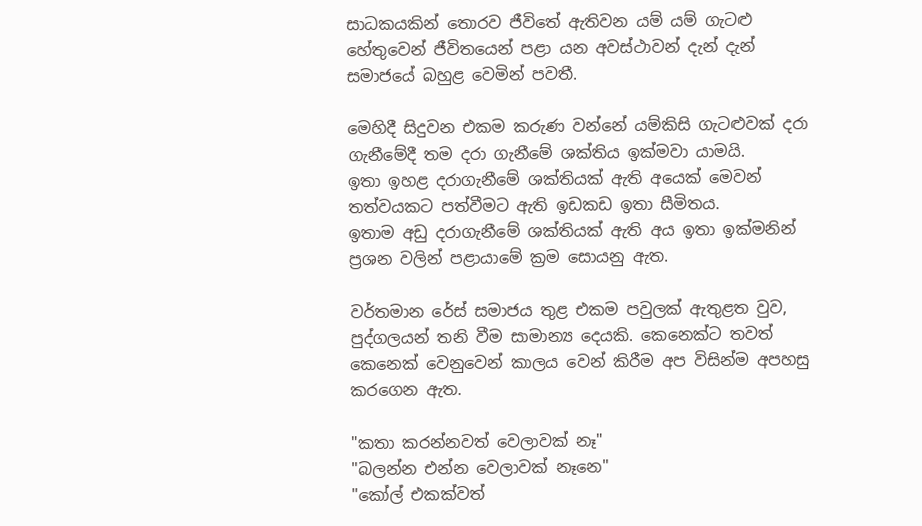සාධකයකින් තොරව ජීවිතේ ඇතිවන යම් යම් ගැටළු හේතුවෙන් ජීවිතයෙන් පළා යන අවස්ථාවන් දැන් දැන් සමාජයේ බහුළ වෙමින් පවතී.

මෙහිදී සිදුවන එකම කරුණ වන්නේ යම්කිසි ගැටළුවක් දරා ගැනීමේදී තම දරා ගැනීමේ ශක්තිය ඉක්මවා යාමයි.
ඉතා ඉහළ දරාගැනීමේ ශක්තියක් ඇති අයෙක් මෙවන් තත්වයකට පත්වීමට ඇති ඉඩකඩ ඉතා සීමිතය.
ඉතාම අඩු දරාගැනීමේ ශක්තියක් ඇති අය ඉතා ඉක්මනින් ප්‍රශන වලින් පළායාමේ ක්‍රම සොයනු ඇත.

වර්තමාන රේස් සමාජය තුළ එකම පවුලක් ඇතුළත වුව, පුද්ගලයන් තනි වීම සාමාන්‍ය දෙයකි. කෙනෙක්ට තවත් කෙනෙක් වෙනුවෙන් කාලය වෙන් කිරීම අප විසින්ම අපහසු කරගෙන ඇත.

"කතා කරන්නවත් වෙලාවක් නෑ"
"බලන්න එන්න වෙලාවක් නෑනෙ"
"කෝල් එකක්වත්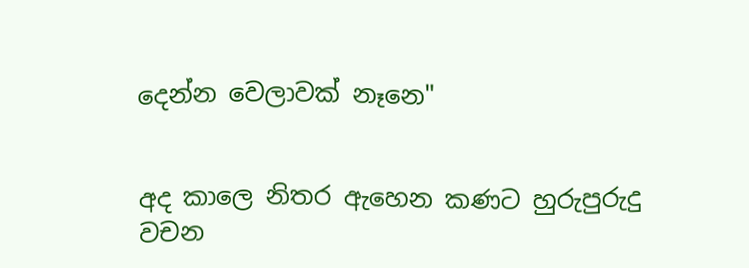දෙන්න වෙලාවක් නෑනෙ"


අද කාලෙ නිතර ඇහෙන කණට හුරුපුරුදු වචන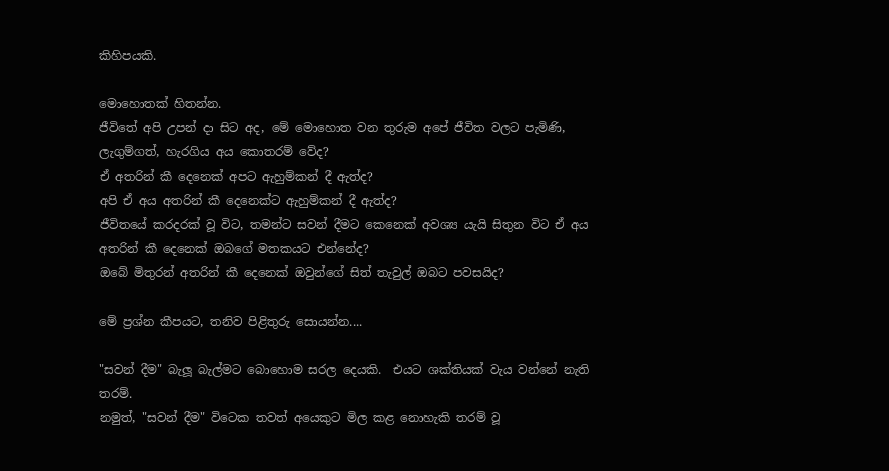කිහිපයකි.

මොහොතක් හිතන්න.
ජීවිතේ අපි උපන් දා සිට අද, මේ මොහොත වන තුරුම අපේ ජීවිත වලට පැමිණි, ලැගුම්ගත්, හැරගිය අය කොතරම් වේද?
ඒ අතරින් කී දෙනෙක් අපට ඇහුම්කන් දී ඇත්ද?
අපි ඒ අය අතරින් කී දෙනෙක්ට ඇහුම්කන් දී ඇත්ද?
ජීවිතයේ කරදරක් වූ විට, තමන්ට සවන් දීමට කෙනෙක් අවශ්‍ය යැයි සිතුන විට ඒ අය අතරින් කී දෙනෙක් ඔබගේ මතකයට එන්නේද?
ඔබේ මිතුරන් අතරින් කී දෙනෙක් ඔවුන්ගේ සිත් තැවුල් ඔබට පවසයිද?

මේ ප්‍රශ්න කීපයට, තනිව පිළිතුරු සොයන්න....

"සවන් දීම" බැලූ බැල්මට බොහොම සරල දෙයකි.  එයට ශක්තියක් වැය වන්නේ නැති තරම්.
නමුත්, "සවන් දීම" විටෙක තවත් අයෙකුට මිල කළ නොහැකි තරම් වූ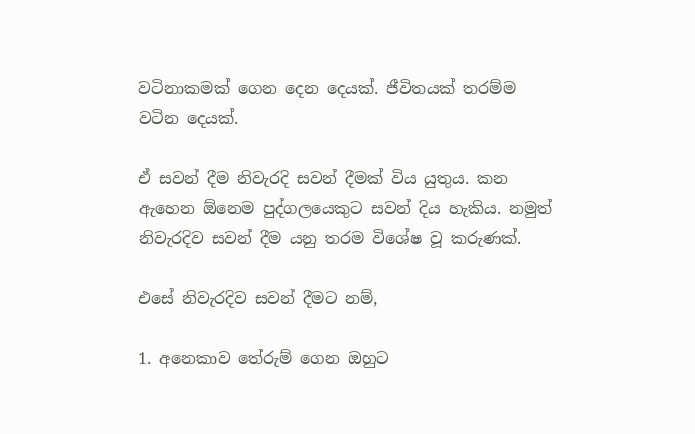වටිනාකමක් ගෙන දෙන දෙයක්. ජීවිතයක් තරම්ම වටින දෙයක්.

ඒ සවන් දීම නිවැරදි සවන් දීමක් විය යුතුය. කන ඇහෙන ඕනෙම පුද්ගලයෙකුට සවන් දිය හැකිය. නමුත් නිවැරදිව සවන් දීම යනු තරම විශේෂ වූ කරුණක්.

එසේ නිවැරදිව සවන් දීමට නම්,

1. අනෙකාව තේරුම් ගෙන ඔහුට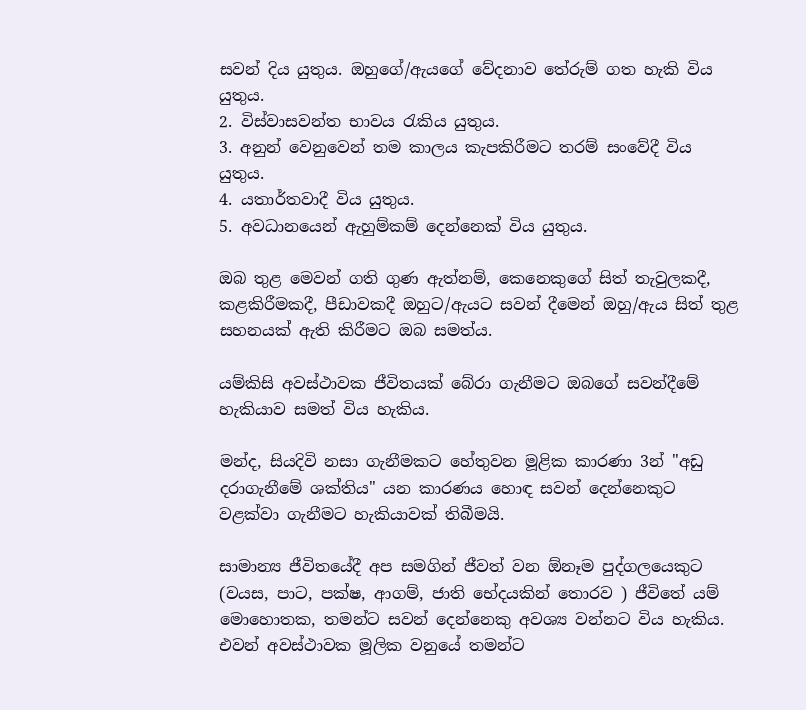සවන් දිය යුතුය. ඔහුගේ/ඇයගේ වේදනාව තේරුම් ගත හැකි විය යුතුය.
2. විස්වාසවන්ත භාවය රැකිය යුතුය.
3. අනුන් වෙනුවෙන් තම කාලය කැපකිරීමට තරම් සංවේදී විය යුතුය.
4. යතාර්තවාදී විය යුතුය.
5. අවධානයෙන් ඇහුම්කම් දෙන්නෙක් විය යුතුය.

ඔබ තුළ මෙවන් ගති ගුණ ඇත්නම්, කෙනෙකුගේ සිත් තැවුලකදී, කළකිරීමකදී, පීඩාවකදී ඔහුට/ඇයට සවන් දීමෙන් ඔහු/ඇය සිත් තුළ සහනයක් ඇති කිරීමට ඔබ සමත්ය.

යම්කිසි අවස්ථාවක ජීවිතයක් බේරා ගැනීමට ඔබගේ සවන්දීමේ හැකියාව සමත් විය හැකිය.

මන්ද, සියදිවි නසා ගැනීමකට හේතුවන මූළික කාරණා 3න් "අඩු දරාගැනීමේ ශක්තිය" යන කාරණය හොඳ සවන් දෙන්නෙකුට වළක්වා ගැනීමට හැකියාවක් තිබීමයි.

සාමාන්‍ය ජීවිතයේදී අප සමගින් ජීවත් වන ඕනෑම පුද්ගලයෙකුට (වයස, පාට, පක්ෂ, ආගම්, ජාති භේදයකින් තොරව ) ජීවිතේ යම් මොහොතක, තමන්ට සවන් දෙන්නෙකු අවශ්‍ය වන්නට විය හැකිය. එවන් අවස්ථාවක මූලික වනුයේ තමන්ට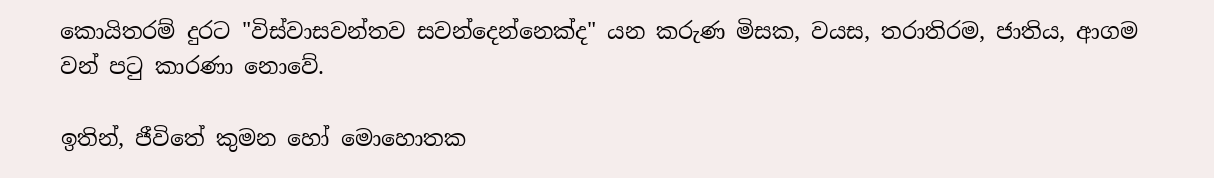කොයිතරම් දුරට "විස්වාසවන්තව සවන්දෙන්නෙක්ද" යන කරුණ මිසක, වයස, තරාතිරම, ජාතිය, ආගම වන් පටු කාරණා නොවේ.

ඉතින්, ජීවිතේ කුමන හෝ මොහොතක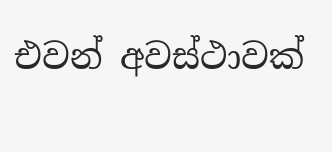එවන් අවස්ථාවක්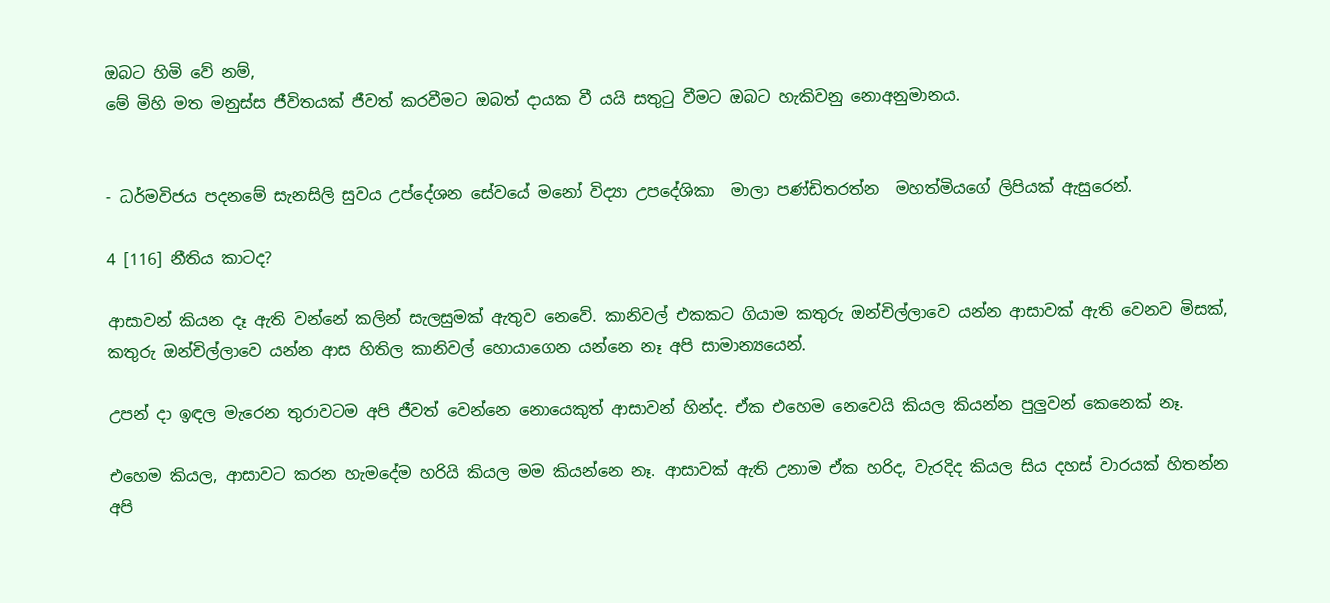ඔබට හිමි වේ නම්,
මේ මිහි මත මනුස්ස ජීවිතයක් ජීවත් කරවීමට ඔබත් දායක වී යයි සතුටු වීමට ඔබට හැකිවනු නොඅනුමානය.


- ධර්මවිජය පදනමේ සැනසිලි සුවය උප්දේශන සේවයේ මනෝ විද්‍යා උපදේශිකා  මාලා පණ්ඩිතරත්න  මහත්මියගේ ලිපියක් ඇසුරෙන්.

4 [116] නීතිය කාටද?

ආසාවන් කියන දෑ ඇති වන්නේ කලින් සැලසුමක් ඇතුව නෙවේ. කානිවල් එකකට ගියාම කතුරු ඔන්චිල්ලාවෙ යන්න ආසාවක් ඇති වෙනව මිසක්, කතුරු ඔන්චිල්ලාවෙ යන්න ආස හිතිල කානිවල් හොයාගෙන යන්නෙ නෑ අපි සාමාන්‍යයෙන්.

උපන් දා ඉඳල මැරෙන තුරාවටම අපි ජීවත් වෙන්නෙ නොයෙකුත් ආසාවන් හින්ද. ඒක එහෙම නෙවෙයි කියල කියන්න පුලුවන් කෙනෙක් නෑ.

එහෙම කියල, ආසාවට කරන හැමදේම හරියි කියල මම කියන්නෙ නෑ. ආසාවක් ඇති උනාම ඒක හරිද, වැරදිද කියල සිය දහස් වාරයක් හිතන්න අපි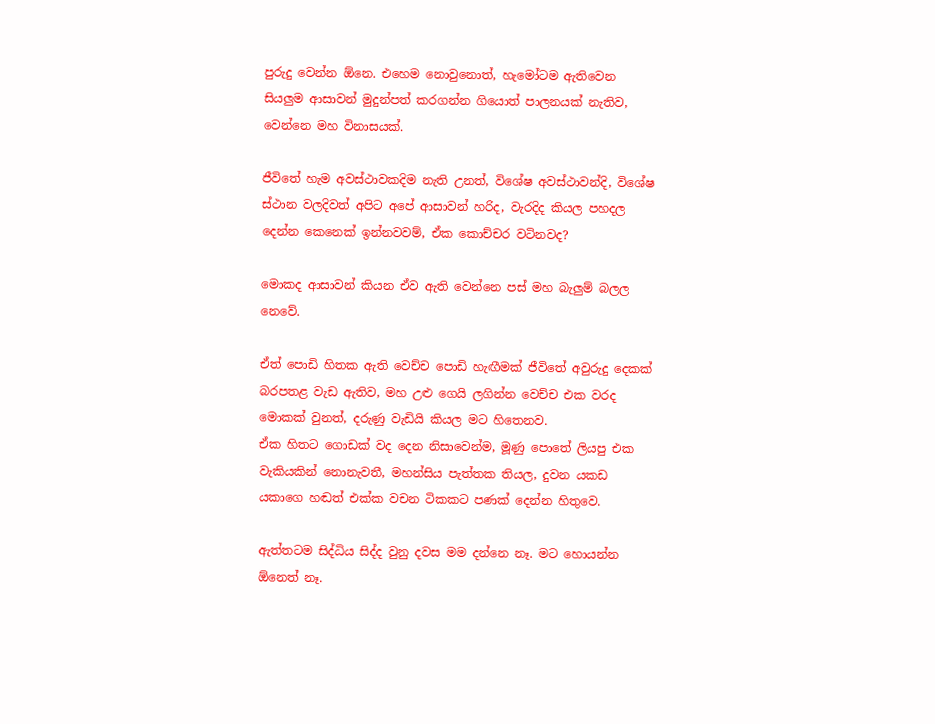පුරුදු වෙන්න ඕනෙ. එහෙම නොවුනොත්, හැමෝටම ඇතිවෙන සියලුම ආසාවන් මුදුන්පත් කරගන්න ගියොත් පාලනයක් නැතිව, වෙන්නෙ මහ විනාසයක්.

ජීවිතේ හැම අවස්ථාවකදිම නැති උනත්, විශේෂ අවස්ථාවන්දි, විශේෂ ස්ථාන වලදිවත් අපිට අපේ ආසාවන් හරිද, වැරදිද කියල පහදල දෙන්න කෙනෙක් ඉන්නවවම්, ඒක කොච්චර වටිනවද?

මොකද ආසාවන් කියන ඒව ඇති වෙන්නෙ පස් මහ බැලුම් බලල නෙවේ.

ඒත් පොඩි හිතක ඇති වෙච්ච පොඩි හැඟීමක් ජීවිතේ අවුරුදු දෙකක් බරපතළ වැඩ ඇතිව, මහ උළු ගෙයි ලගින්න වෙච්ච එක වරද මොකක් වුනත්, දරුණු වැඩියි කියල මට හිතෙනව.
ඒක හිතට ගොඩක් වද දෙන නිසාවෙන්ම, මූණු පොතේ ලියපු එක වැකියකින් නොනැවතී, මහන්සිය පැත්තක තියල, දුවන යකඩ යකාගෙ හඬත් එක්ක වචන ටිකකට පණක් දෙන්න හිතුවෙ.

ඇත්තටම සිද්ධිය සිද්ද වුනු දවස මම දන්නෙ නෑ. මට හොයන්න ඕනෙත් නෑ.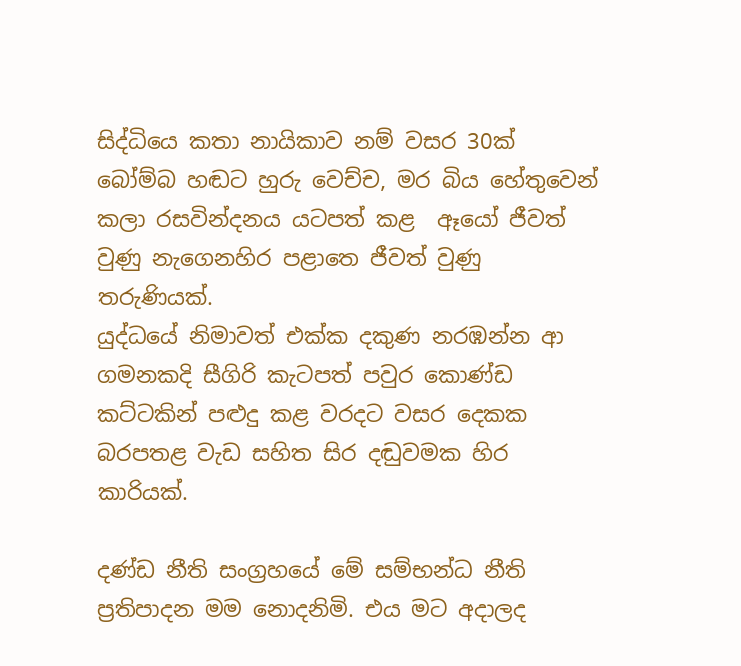සිද්ධියෙ කතා නායිකාව නම් වසර 30ක් බෝම්බ හඬට හුරු වෙච්ච, මර බිය හේතුවෙන් කලා රසවින්දනය යටපත් කළ  ඈයෝ ජීවත් වුණු නැගෙනහිර පළාතෙ ජීවත් වුණු තරුණියක්.
යුද්ධයේ නිමාවත් එක්ක දකුණ නරඹන්න ආ ගමනකදි සීගිරි කැටපත් පවුර කොණ්ඩ කට්ටකින් පළුදු කළ වරදට වසර දෙකක බරපතළ වැඩ සහිත සිර දඬුවමක හිර කාරියක්.

දණ්ඩ නීති සංග්‍රහයේ මේ සම්භන්ධ නීති ප්‍රතිපාදන මම නොදනිමි. එය මට අදාලද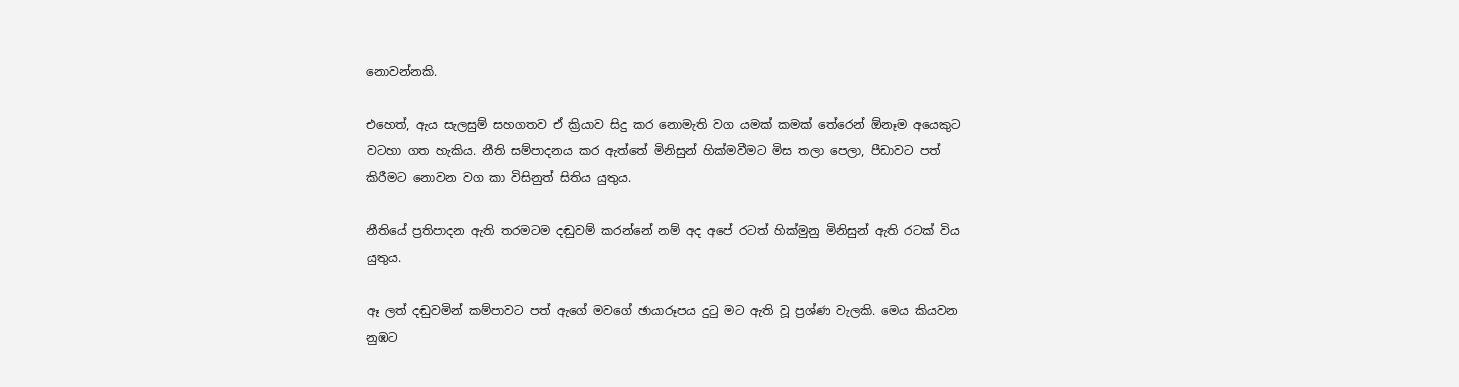නොවන්නකි.

එහෙත්, ඇය සැලසුම් සහගතව ඒ ක්‍රියාව සිදු කර නොමැති වග යමක් කමක් තේරෙන් ඕනෑම අයෙකුට වටහා ගත හැකිය. නීති සම්පාදනය කර ඇත්තේ මිනිසුන් හික්මවීමට මිස තලා පෙලා, පීඩාවට පත් කිරීමට නොවන වග කා විසිනුත් සිතිය යුතුය.

නීතියේ ප්‍රතිපාදන ඇති තරමටම දඬුවම් කරන්නේ නම් අද අපේ රටත් හික්මුනු මිනිසුන් ඇති රටක් විය යුතුය.

ඈ ලත් දඬුවමින් කම්පාවට පත් ඇගේ මවගේ ඡායාරූපය දුටු මට ඇති වූ ප්‍රශ්ණ වැලකි. මෙය කියවන නුඹට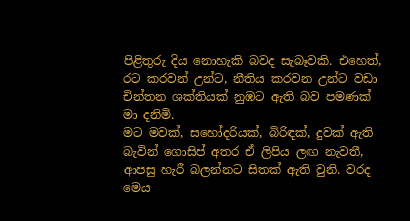පිළිතුරු දිය නොහැකි බවද සැබෑවකි. එහෙත්, රට කරවන් උන්ට, නීතිය කරවන උන්ට වඩා චින්තන ශක්තියක් නුඹට ඇති බව පමණක් මා දනිමි.
මට මවක්, සහෝදරියක්, බිරිඳක්, දුවක් ඇති බැවින් ගොසිප් අතර ඒ ලිපිය ලඟ නැවතී, ආපසු හැරී බලන්නට සිතක් ඇති වුනි. වරද මෙය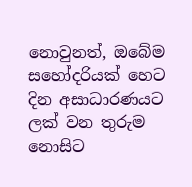නොවුනත්, ඔබේම සහෝදරියක් හෙට දින අසාධාරණයට ලක් වන තුරුම නොසිට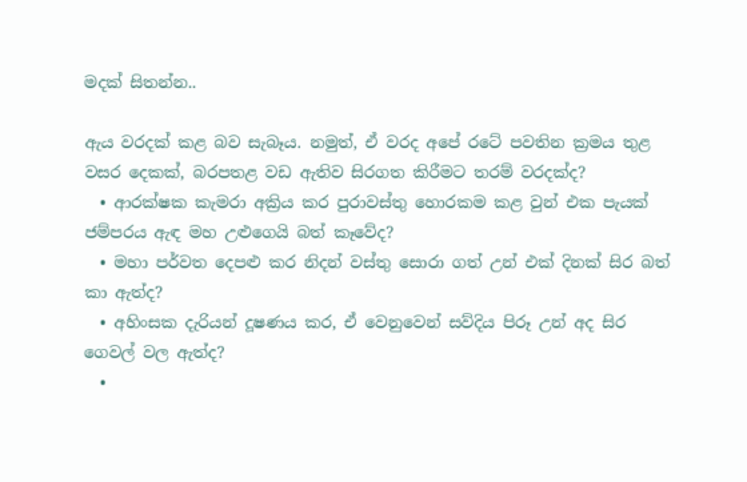මදක් සිතන්න..

ඇය වරදක් කළ බව සැබෑය. නමුත්, ඒ වරද අපේ රටේ පවතින ක්‍රමය තුළ වසර දෙකක්, බරපතළ වඩ ඇතිව සිරගත කිරීමට තරම් වරදක්ද?
  • ආරක්ෂක කැමරා අක්‍රිය කර පුරාවස්තු හොරකම කළ වුන් එක පැයක් ජම්පරය ඇඳ මහ උළුගෙයි බත් කෑවේද?
  • මහා පර්වත දෙපළු කර නිදන් වස්තු සොරා ගත් උන් එක් දිනක් සිර බත් කා ඇත්ද?
  • අහිංසක දැරියන් දූෂණය කර, ඒ වෙනුවෙන් සව්දිය පිරූ උන් අද සිර ගෙවල් වල ඇත්ද?
  •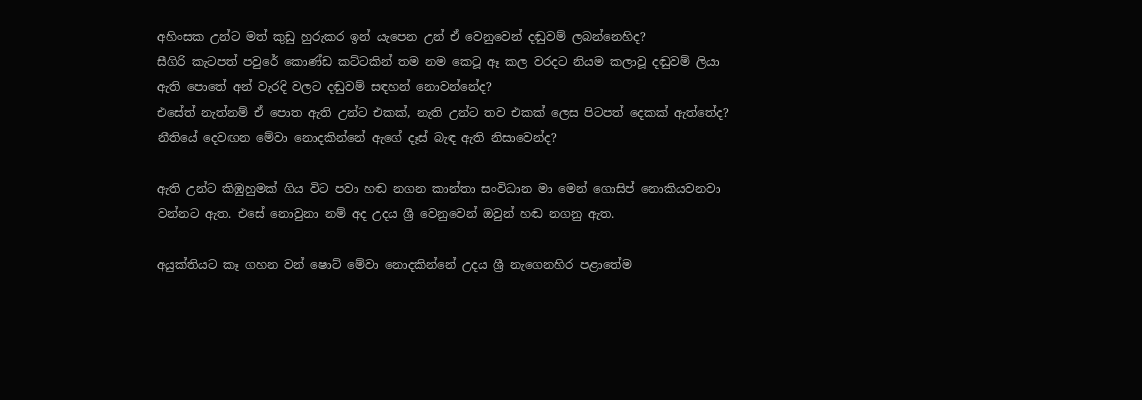අහිංසක උන්ට මත් කුඩු හුරුකර ඉන් ‍යැපෙන උන් ඒ වෙනුවෙන් දඬුවම් ලබන්නෙහිද?
සීගිරි කැටපත් පවුරේ කොණ්ඩ කට්ටකින් තම නම කෙටූ ඈ කල වරදට නියම කලාවූ දඬුවම් ලියා ඇති පොතේ අන් වැරදි වලට දඬුවම් සඳහන් නොවන්නේද?
එසේත් නැත්නම් ඒ පොත ඇති උන්ට එකක්, නැති උන්ට තව එකක් ලෙස පිටපත් දෙකක් ඇත්තේද?
නීතියේ දෙවඟන මේවා නොදකින්නේ ඇගේ දෑස් බැඳ ඇති නිසාවෙන්ද?

ඇති උන්ට කිඹුහුමක් ගිය විට පවා හඬ නගන කාන්තා සංවිධාන මා මෙන් ගොසිප් නොකියවනවා වන්නට ඇත. එසේ නොවුනා නම් අද උදය ශ්‍රී වෙනුවෙන් ඔවුන් හඬ නගනු ඇත.

අයුක්තියට කෑ ගහන වන් ෂොට් මේවා නොදකින්නේ උදය ශ්‍රී නැගෙනහිර පළාතේම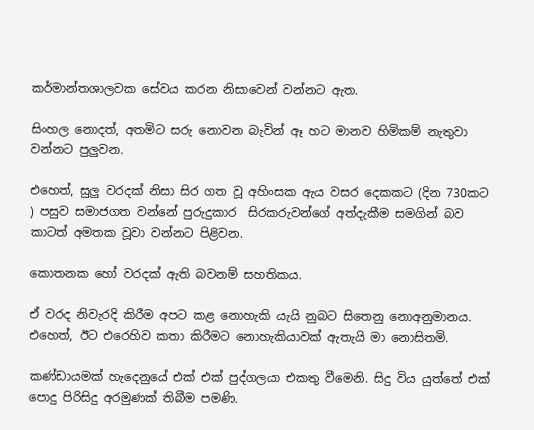කර්මාන්තශාලවක සේවය කරන නිසාවෙන් වන්නට ඇත.

සිංහල නොදත්, අතමිට සරු නොවන බැවින් ඈ හට මානව හිමිකම් නැතුවා වන්නට පුලුවන.

එහෙත්, සුලු වරදක් නිසා සිර ගත වූ අහිංසක ඇය වසර දෙකකට (දින 730කට ) පසුව සමාජගත වන්නේ පුරුදුකාර  සිරකරුවන්ගේ අත්දැකීම සමගින් බව කාටත් අමතක වූවා වන්නට පිළිවන.

කොතනක හෝ වරදක් ඇති බවනම් සහතිකය.

ඒ වරද නිවැරදි කිරීම අපට කළ නොහැකි යැයි නුබට සිතෙනු නොඅනුමානය. එහෙත්, ඊට එරෙහිව කතා කිරීමට නොහැකියාවක් ඇතැයි මා නොසිතමි.

කණ්ඩායමක් හැදෙනුයේ එක් එක් පුද්ගලයා එකතු වීමෙනි. සිදු විය යුත්තේ එක් පොදු පිරිසිදු අරමුණක් තිබීම පමණි.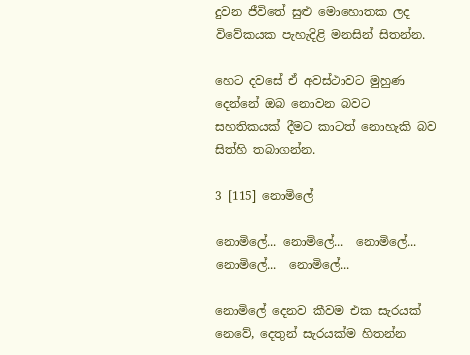දුවන ජීවිතේ සුළු මොහොතක ලද විවේකයක පැහැදිළි මනසින් සිතන්න.

හෙට දවසේ ඒ අවස්ථාවට මුහුණ දෙන්නේ ඔබ නොවන බවට සහතිකයක් දීමට කාටත් නොහැකි බව සිත්හි තබාගන්න.

3 [115] නොමිලේ

නොමිලේ... නොමිලේ...  නොමිලේ...  නොමිලේ...  නොමිලේ...

නොමිලේ දෙනව කීවම එක සැරයක් නෙවේ, දෙතුන් සැරයක්ම හිතන්න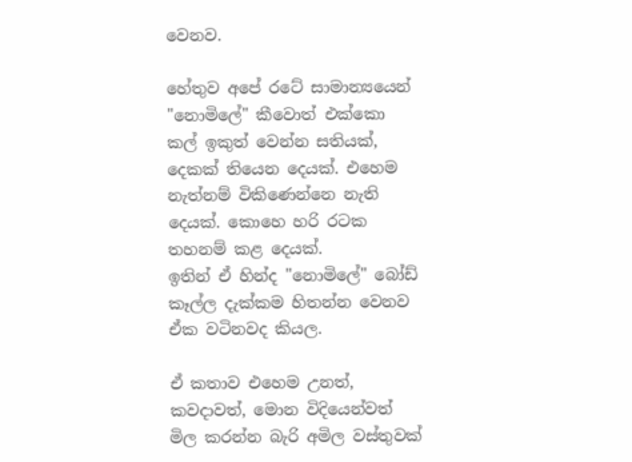වෙනව.

හේතුව අපේ රටේ සාමාන්‍යයෙන් "නොමිලේ" කීවොත් එක්කො කල් ඉකුත් වෙන්න සතියක්, දෙකක් තියෙන දෙයක්. එහෙම නැත්නම් විකිණෙන්නෙ නැති දෙයක්. කොහෙ හරි රටක තහනම් කළ දෙයක්.
ඉතින් ඒ හින්ද "නොමිලේ" බෝඩ් කෑල්ල දැක්කම හිතන්න වෙනව ඒක වටිනවද කියල.

ඒ කතාව එහෙම උනත්, කවදාවත්, මොන විදියෙන්වත් මිල කරන්න බැරි අමිල වස්තුවක්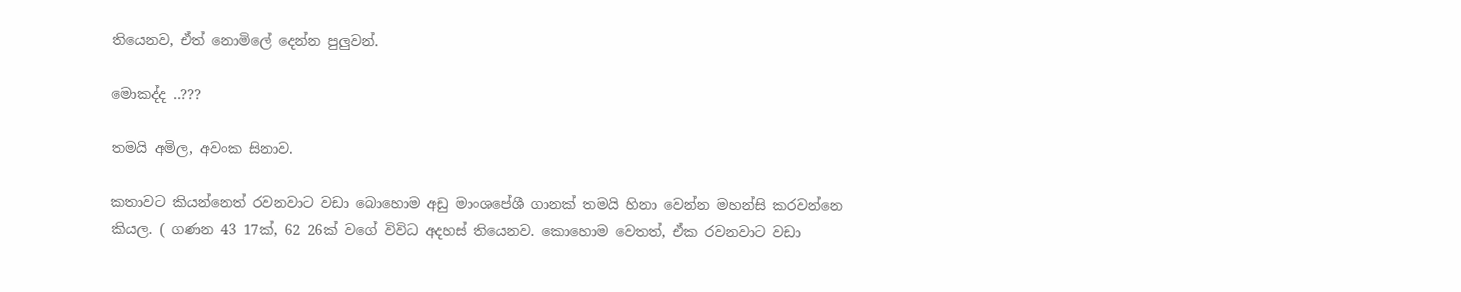තියෙනව, ඒත් නොමිලේ දෙන්න පුලුවන්.

මොකද්ද ..???

තමයි අමිල, අවංක සිනාව.

කතාවට කියන්නෙත් රවනවාට වඩා බොහොම අඩු මාංශපේශී ගානක් තමයි හිනා වෙන්න මහන්සි කරවන්නෙ කියල. ( ගණන 43 17ක්, 62 26ක් වගේ විවිධ අදහස් තියෙනව. කොහොම වෙතත්, ඒක රවනවාට වඩා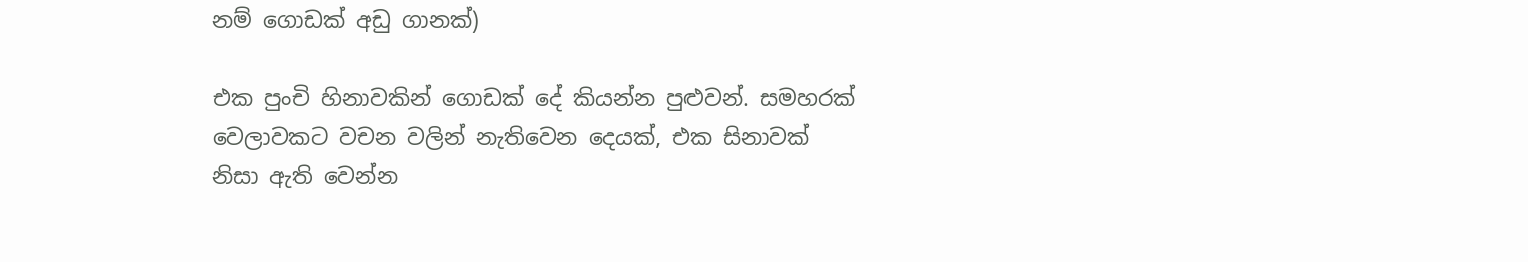නම් ගොඩක් අඩු ගානක්)

එක පුංචි හිනාවකින් ගොඩක් දේ කියන්න පුළුවන්. සමහරක් වෙලාවකට වචන වලින් නැතිවෙන දෙයක්, එක සිනාවක් නිසා ඇති වෙන්න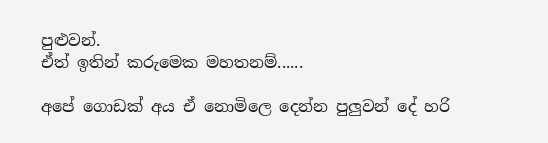පුළුවන්.
ඒත් ඉතින් කරුමෙක මහතනම්......

අපේ ගොඩක් අය ඒ නොමිලෙ දෙන්න පුලුවන් දේ හරි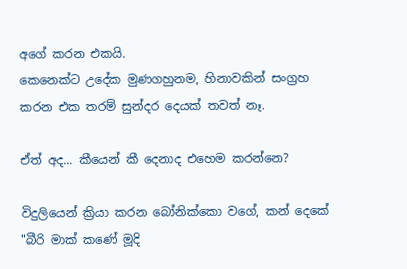අගේ කරන එකයි.
කෙනෙක්ට උදේක මුණගහුනම, හිනාවකින් සංග්‍රහ කරන එක තරම් සුන්දර දෙයක් තවත් නෑ.

ඒත් අද... කීයෙන් කී දෙනාද එහෙම කරන්නෙ?

විදුලියෙන් ක්‍රියා කරන බෝනික්කො වගේ, කන් දෙකේ "බීරි මාක් කණේ මූදි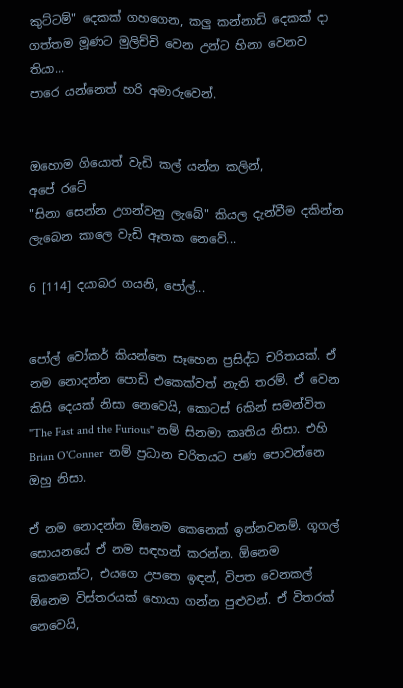කුට්ටම්" දෙකක් ගහගෙන, කලු කන්නාඩි දෙකක් දා ගත්තම මූණට මුලිච්චි වෙන උන්ට හිනා වෙනව තියා...
පාරෙ යන්නෙත් හරි අමාරුවෙන්.


ඔහොම ගියොත් වැඩි කල් යන්න කලින්,
අපේ රටේ
"සිනා සෙන්න උගන්වනු ලැබේ" කියල දැන්වීම දකින්න ලැබෙන කාලෙ වැඩි ඈතක නෙවේ...

6 [114] දයාබර ගයනි, පෝල්...


පෝල් වෝකර් කියන්නෙ සෑහෙන ප්‍රසිද්ධ චරිතයක්. ඒ නම නොදන්න පොඩි එකෙක්වත් නැති තරම්. ඒ වෙන කිසි දෙයක් නිසා නෙවෙයි, කොටස් 6කින් සමන්විත "The Fast and the Furious" නම් සිනමා කෘතිය නිසා. එහි Brian O'Conner  නම් ප්‍රධාන චරිතයට පණ පොවන්නෙ ඔහු නිසා.

ඒ නම නොදන්න ඕනෙම කෙනෙක් ඉන්නවනම්. ගූගල් සොයනයේ ඒ නම සඳහන් කරන්න. ඕනෙම කෙනෙක්ට, එයගෙ උපතෙ ඉඳන්, විපත වෙනකල් ඕනෙම විස්තරයක් හොයා ගන්න පුළුවන්. ඒ විතරක් නෙවෙයි,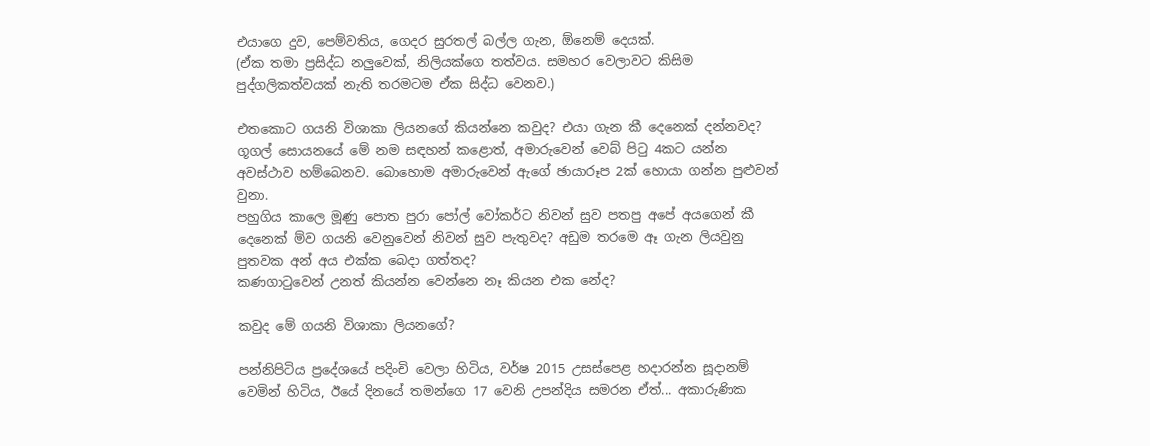එයාගෙ දුව, පෙම්වතිය, ගෙදර සුරතල් බල්ල ගැන, ඕනෙම් දෙයක්.
(ඒක තමා ප්‍රසිද්ධ නලුවෙක්, නිලියක්ගෙ තත්වය. සමහර වෙලාවට කිසිම පුද්ගලිකත්වයක් නැති තරමටම ඒක සිද්ධ වෙනව.)

එතකොට ගයනි විශාකා ලියනගේ කියන්නෙ කවුද? එයා ගැන කී දෙනෙක් දන්නවද?
ගූගල් සොයනයේ මේ නම සඳහන් කළොත්, අමාරුවෙන් වෙබ් පිටු 4කට යන්න අවස්ථාව හම්බෙනව. බොහොම අමාරුවෙන් ඇගේ ඡායාරූප 2ක් හොයා ගන්න පුළුවන් වුනා.
පහුගිය කාලෙ මූණු පොත පුරා පෝල් වෝකර්ට නිවන් සුව පතපු අපේ අයගෙන් කී දෙනෙක් ම්ව ගයනි වෙනුවෙන් නිවන් සුව පැතුවද? අඩුම තරමෙ ඈ ගැන ලියවුනු පුතවක අන් අය එක්ක බෙදා ගත්තද?
කණගාටුවෙන් උනත් කියන්න වෙන්නෙ නෑ කියන එක නේද?

කවුද මේ ගයනි විශාකා ලියනගේ?

පන්නිපිටිය ප්‍රදේශයේ පදිංචි වෙලා හිටිය, වර්ෂ 2015 උසස්පෙළ හදාරන්න සූදානම් වෙමින් හිටිය, ඊයේ දිනයේ තමන්ගෙ 17 වෙනි උපන්දිය සමරන ඒත්... අකාරුණික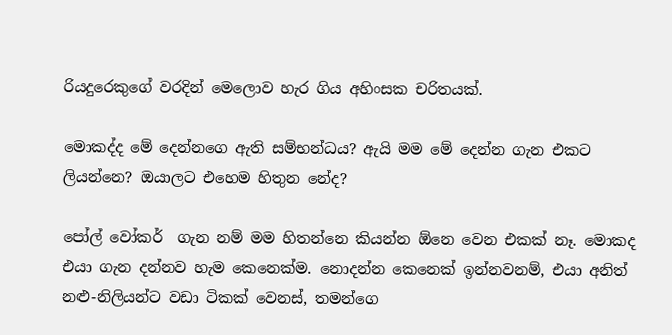රියදුරෙකුගේ වරදින් මෙලොව හැර ගිය අහිංසක චරිතයක්.

මොකද්ද මේ දෙන්නගෙ ඇති සම්භන්ධය? ඇයි මම මේ දෙන්න ගැන එකට ලියන්නෙ? ඔයාලට එහෙම හිතුන නේද?

පෝල් වෝකර්  ගැන නම් මම හිතන්නෙ කියන්න ඕනෙ වෙන එකක් නෑ. මොකද එයා ගැන දන්නව හැම කෙනෙක්ම. නොදන්න කෙනෙක් ඉන්නවනම්, එයා අනිත් නළු-නිලියන්ට වඩා ටිකක් වෙනස්, තමන්ගෙ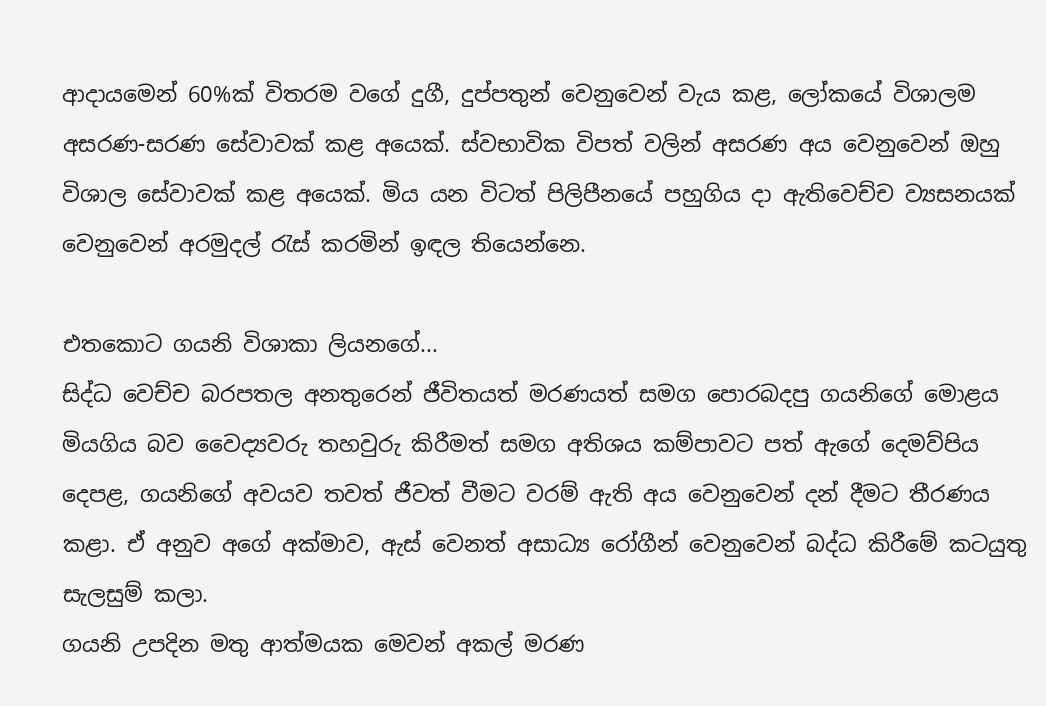ආදායමෙන් 60%ක් විතරම වගේ දුගී, දුප්පතුන් වෙනුවෙන් වැය කළ, ලෝකයේ විශාලම අසරණ-සරණ සේවාවක් කළ අයෙක්. ස්වභාවික විපත් වලින් අසරණ අය වෙනුවෙන් ඔහු විශාල සේවාවක් කළ අයෙක්. මිය යන විටත් පිලිපීනයේ පහුගිය දා ඇතිවෙච්ච ව්‍යසනයක් වෙනුවෙන් අරමුදල් රැස් කරමින් ඉඳල තියෙන්නෙ.

එතකොට ගයනි විශාකා ලියනගේ...
සිද්ධ වෙච්ච බරපතල අනතුරෙන් ජීවිතයත් මරණයත් සමග පොරබදපු ගයනිගේ මොළය මියගිය බව වෛද්‍යවරු තහවුරු කිරීමත් සමග අතිශය කම්පාවට පත් ඇගේ දෙමව්පිය දෙපළ, ගයනිගේ අවයව තවත් ජීවත් වීමට වරම් ඇති අය වෙනුවෙන් දන් දීමට තීරණය කළා. ඒ අනුව අගේ අක්මාව, ඇස් වෙනත් අසාධ්‍ය රෝගීන් වෙනුවෙන් බද්ධ කිරීමේ කටයුතු සැලසුම් කලා.
ගයනි උපදින මතු ආත්මයක මෙවන් අකල් මරණ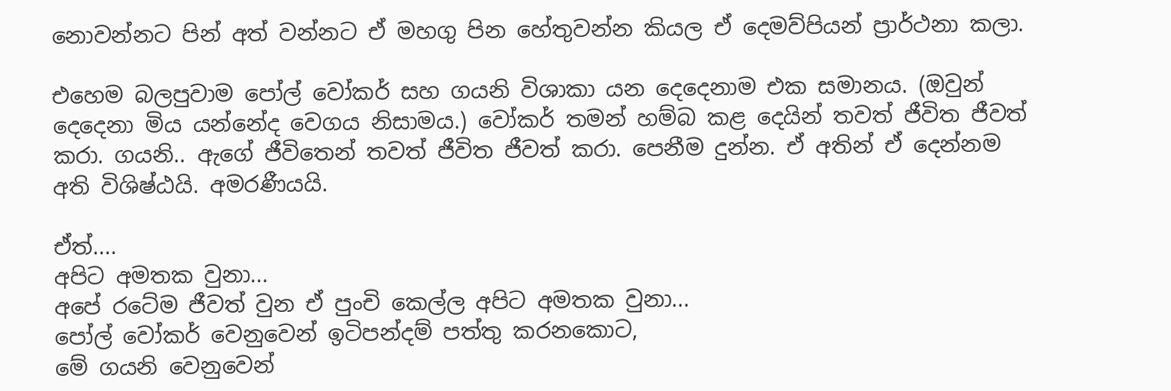නොවන්නට පින් අත් වන්නට ඒ මහගු පින හේතුවන්න කියල ඒ දෙමව්පියන් ප්‍රාර්ථනා කලා.

එහෙම බලපුවාම පෝල් වෝකර් සහ ගයනි විශාකා යන දෙදෙනාම එක සමානය. (ඔවුන් දෙදෙනා මිය යන්නේද වෙගය නිසාමය.) වෝකර් තමන් හම්බ කළ දෙයින් තවත් ජීවිත ජීවත් කරා. ගයනි.. ඇගේ ජීවිතෙන් තවත් ජීවිත ජීවත් කරා. පෙනීම දුන්න. ඒ අතින් ඒ දෙන්නම අති විශිෂ්ඨයි. අමරණීයයි.

ඒත්....
අපිට අමතක වුනා...
අපේ රටේම ජීවත් වුන ඒ පුංචි කෙල්ල අපිට අමතක වුනා...
පෝල් වෝකර් වෙනුවෙන් ඉටිපන්දම් පත්තු කරනකොට,
මේ ගයනි වෙනුවෙන්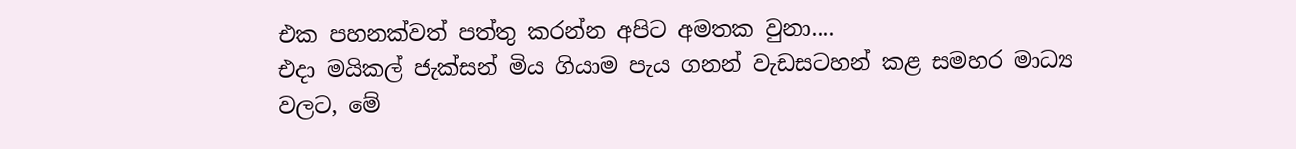එක පහනක්වත් පත්තු කරන්න අපිට අමතක වුනා....
එදා මයිකල් ජැක්සන් මිය ගියාම පැය ගනන් වැඩසටහන් කළ සමහර මාධ්‍ය වලට, මේ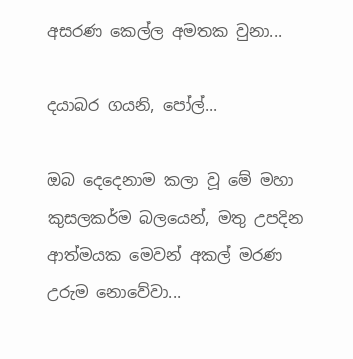අසරණ කෙල්ල අමතක වුනා...

දයාබර ගයනි, පෝල්...

ඔබ දෙදෙනාම කලා වූ මේ මහා කුසලකර්ම බලයෙන්, මතු උපදින ආත්මයක මෙවන් අකල් මරණ උරුම නොවේවා...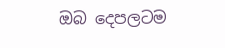ඔබ දෙපලටම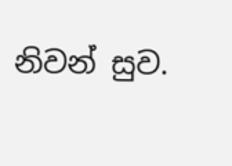නිවන් සුව.